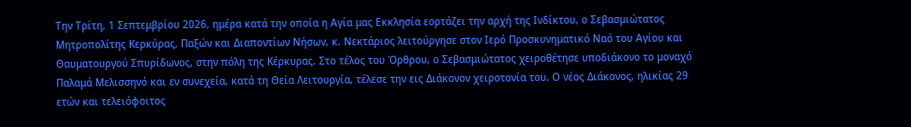Την Τρίτη, 1 Σεπτεμβρίου 2026, ημέρα κατά την οποία η Αγία μας Εκκλησία εορτάζει την αρχή της Ινδίκτου, ο Σεβασμιώτατος Μητροπολίτης Κερκύρας, Παξών και Διαποντίων Νήσων, κ. Νεκτάριος λειτούργησε στον Ιερό Προσκυνηματικό Ναό του Αγίου και Θαυματουργού Σπυρίδωνος, στην πόλη της Κέρκυρας. Στο τέλος του Όρθρου, ο Σεβασμιώτατος χειροθέτησε υποδιάκονο το μοναχό Παλαμά Μελισσηνό και εν συνεχεία, κατά τη Θεία Λειτουργία, τέλεσε την εις Διάκονον χειροτονία του. Ο νέος Διάκονος, ηλικίας 29 ετών και τελειόφοιτος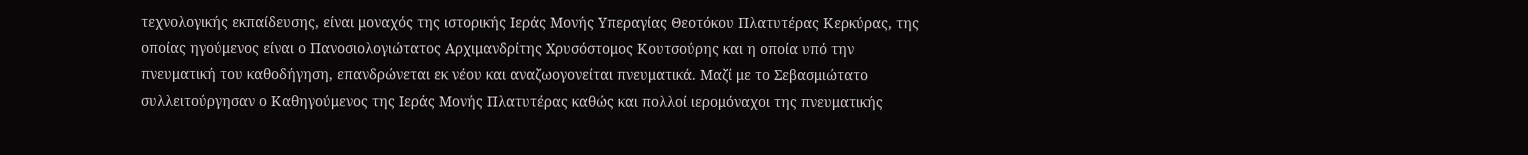τεχνολογικής εκπαίδευσης, είναι μοναχός της ιστορικής Ιεράς Μονής Υπεραγίας Θεοτόκου Πλατυτέρας Κερκύρας, της οποίας ηγούμενος είναι ο Πανοσιολογιώτατος Αρχιμανδρίτης Χρυσόστομος Κουτσούρης και η οποία υπό την πνευματική του καθοδήγηση, επανδρώνεται εκ νέου και αναζωογονείται πνευματικά. Μαζί με το Σεβασμιώτατο συλλειτούργησαν ο Καθηγούμενος της Ιεράς Μονής Πλατυτέρας καθώς και πολλοί ιερομόναχοι της πνευματικής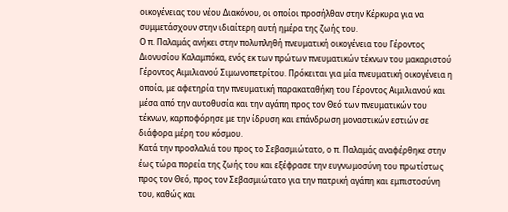οικογένειας του νέου Διακόνου, οι οποίοι προσήλθαν στην Κέρκυρα για να συμμετάσχουν στην ιδιαίτερη αυτή ημέρα της ζωής του.
Ο π. Παλαμάς ανήκει στην πολυπληθή πνευματική οικογένεια του Γέροντος Διονυσίου Καλαμπόκα, ενός εκ των πρώτων πνευματικών τέκνων του μακαριστού Γέροντος Αιμιλιανού Σιμωνοπετρίτου. Πρόκειται για μία πνευματική οικογένεια η οποία, με αφετηρία την πνευματική παρακαταθήκη του Γέροντος Αιμιλιανού και μέσα από την αυτοθυσία και την αγάπη προς τον Θεό των πνευματικών του τέκνων, καρποφόρησε με την ίδρυση και επάνδρωση μοναστικών εστιών σε διάφορα μέρη του κόσμου.
Κατά την προσλαλιά του προς το Σεβασμιώτατο, ο π. Παλαμάς αναφέρθηκε στην έως τώρα πορεία της ζωής του και εξέφρασε την ευγνωμοσύνη του πρωτίστως προς τον Θεό, προς τον Σεβασμιώτατο για την πατρική αγάπη και εμπιστοσύνη του, καθώς και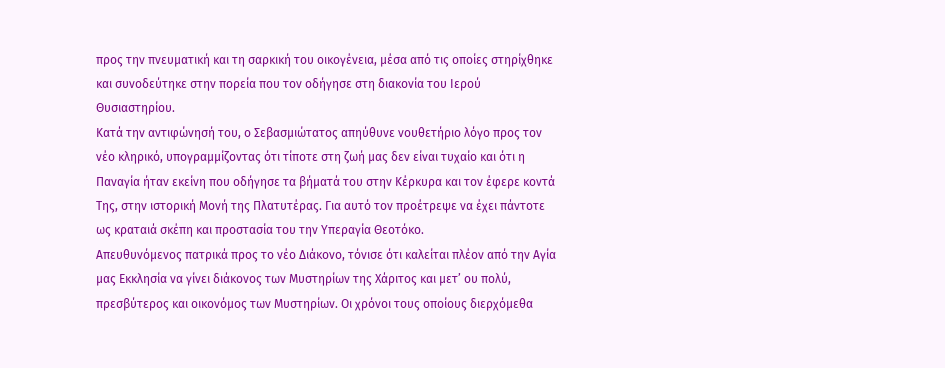προς την πνευματική και τη σαρκική του οικογένεια, μέσα από τις οποίες στηρίχθηκε και συνοδεύτηκε στην πορεία που τον οδήγησε στη διακονία του Ιερού Θυσιαστηρίου.
Κατά την αντιφώνησή του, ο Σεβασμιώτατος απηύθυνε νουθετήριο λόγο προς τον νέο κληρικό, υπογραμμίζοντας ότι τίποτε στη ζωή μας δεν είναι τυχαίο και ότι η Παναγία ήταν εκείνη που οδήγησε τα βήματά του στην Κέρκυρα και τον έφερε κοντά Της, στην ιστορική Μονή της Πλατυτέρας. Για αυτό τον προέτρεψε να έχει πάντοτε ως κραταιά σκέπη και προστασία του την Υπεραγία Θεοτόκο.
Απευθυνόμενος πατρικά προς το νέο Διάκονο, τόνισε ότι καλείται πλέον από την Αγία μας Εκκλησία να γίνει διάκονος των Μυστηρίων της Χάριτος και μετ’ ου πολύ, πρεσβύτερος και οικονόμος των Μυστηρίων. Οι χρόνοι τους οποίους διερχόμεθα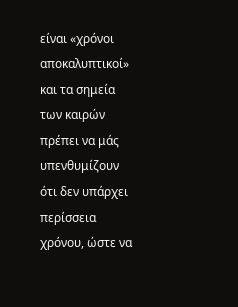είναι «χρόνοι αποκαλυπτικοί» και τα σημεία των καιρών πρέπει να μάς υπενθυμίζουν ότι δεν υπάρχει περίσσεια χρόνου, ώστε να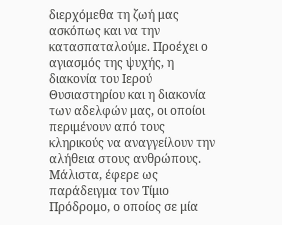διερχόμεθα τη ζωή μας ασκόπως και να την κατασπαταλούμε. Προέχει ο αγιασμός της ψυχής, η διακονία του Ιερού Θυσιαστηρίου και η διακονία των αδελφών μας, οι οποίοι περιμένουν από τους κληρικούς να αναγγείλουν την αλήθεια στους ανθρώπους.
Μάλιστα, έφερε ως παράδειγμα τον Τίμιο Πρόδρομο, ο οποίος σε μία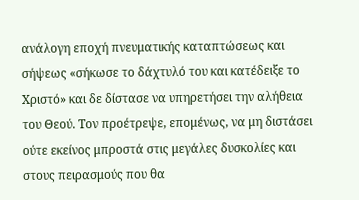ανάλογη εποχή πνευματικής καταπτώσεως και σήψεως «σήκωσε το δάχτυλό του και κατέδειξε το Χριστό» και δε δίστασε να υπηρετήσει την αλήθεια του Θεού. Τον προέτρεψε, επομένως, να μη διστάσει ούτε εκείνος μπροστά στις μεγάλες δυσκολίες και στους πειρασμούς που θα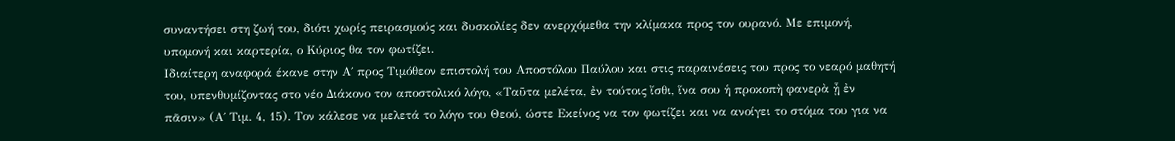συναντήσει στη ζωή του, διότι χωρίς πειρασμούς και δυσκολίες δεν ανερχόμεθα την κλίμακα προς τον ουρανό. Με επιμονή, υπομονή και καρτερία, ο Κύριος θα τον φωτίζει.
Ιδιαίτερη αναφορά έκανε στην Α΄ προς Τιμόθεον επιστολή του Αποστόλου Παύλου και στις παραινέσεις του προς το νεαρό μαθητή του, υπενθυμίζοντας στο νέο Διάκονο τον αποστολικό λόγο, «Ταῦτα μελέτα, ἐν τούτοις ἴσθι, ἵνα σου ἡ προκοπὴ φανερὰ ᾖ ἐν πᾶσιν» (Α΄ Τιμ. 4, 15). Τον κάλεσε να μελετά το λόγο του Θεού, ώστε Εκείνος να τον φωτίζει και να ανοίγει το στόμα του για να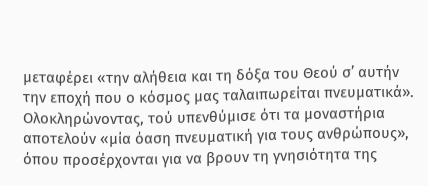μεταφέρει «την αλήθεια και τη δόξα του Θεού σ’ αυτήν την εποχή που ο κόσμος μας ταλαιπωρείται πνευματικά».
Ολοκληρώνοντας, τού υπενθύμισε ότι τα μοναστήρια αποτελούν «μία όαση πνευματική για τους ανθρώπους», όπου προσέρχονται για να βρουν τη γνησιότητα της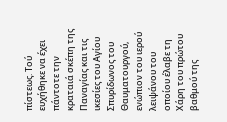πίστεως. Τού ευχήθηκε να έχει πάντοτε την κραταιά σκέπη της Παναγίας και τις ικεσίες του Αγίου Σπυρίδωνος του Θαυματουργού, ενώπιον του ιερού λειψάνου του οποίου έλαβε τη Χάρη του πρώτου βαθμού της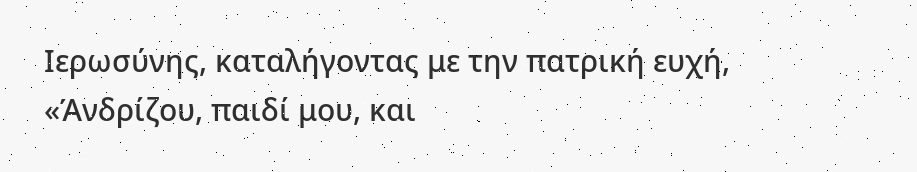Ιερωσύνης, καταλήγοντας με την πατρική ευχή, «Άνδρίζου, παιδί μου, και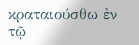κραταιούσθω ἐν τῷ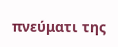πνεύματι της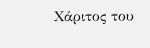Χάριτος του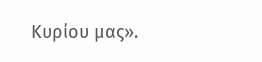Κυρίου μας».